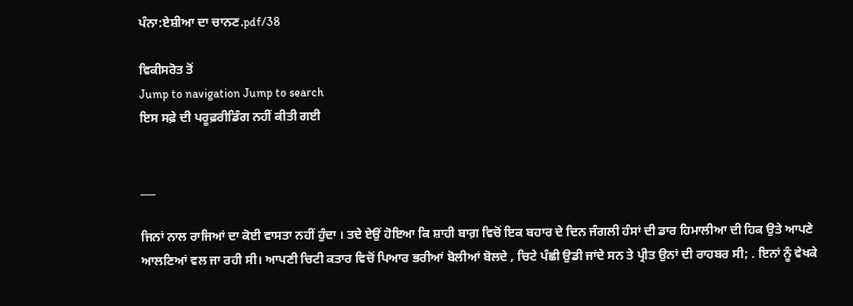ਪੰਨਾ:ਏਸ਼ੀਆ ਦਾ ਚਾਨਣ.pdf/38

ਵਿਕੀਸਰੋਤ ਤੋਂ
Jump to navigation Jump to search
ਇਸ ਸਫ਼ੇ ਦੀ ਪਰੂਫ਼ਰੀਡਿੰਗ ਨਹੀਂ ਕੀਤੀ ਗਈ


___

ਜਿਨਾਂ ਨਾਲ ਰਾਜਿਆਂ ਦਾ ਕੋਈ ਵਾਸਤਾ ਨਹੀਂ ਹੁੰਦਾ । ਤਦੇ ਏਉਂ ਹੋਇਆ ਕਿ ਸ਼ਾਹੀ ਬਾਗ਼ ਵਿਚੋਂ ਇਕ ਬਹਾਰ ਦੇ ਦਿਨ ਜੰਗਲੀ ਹੰਸਾਂ ਦੀ ਡਾਰ ਹਿਮਾਲੀਆ ਦੀ ਹਿਕ ਉਤੇ ਆਪਣੇ ਆਲਣਿਆਂ ਵਲ ਜਾ ਰਹੀ ਸੀ। ਆਪਣੀ ਚਿਟੀ ਕਤਾਰ ਵਿਚੋਂ ਪਿਆਰ ਭਰੀਆਂ ਬੋਲੀਆਂ ਬੋਲਦੇ , ਚਿਟੇ ਪੰਛੀ ਉਡੀ ਜਾਂਦੇ ਸਨ ਤੇ ਪ੍ਰੀਤ ਉਨਾਂ ਦੀ ਰਾਹਬਰ ਸੀ; . ਇਨਾਂ ਨੂੰ ਵੇਖਕੇ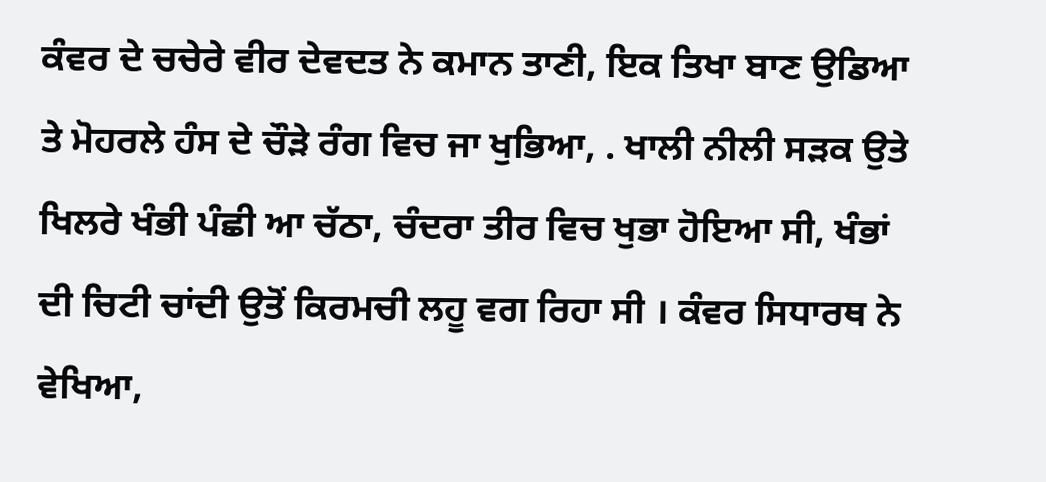ਕੰਵਰ ਦੇ ਚਚੇਰੇ ਵੀਰ ਦੇਵਦਤ ਨੇ ਕਮਾਨ ਤਾਣੀ, ਇਕ ਤਿਖਾ ਬਾਣ ਉਡਿਆ ਤੇ ਮੋਹਰਲੇ ਹੰਸ ਦੇ ਚੌੜੇ ਰੰਗ ਵਿਚ ਜਾ ਖੁਭਿਆ, . ਖਾਲੀ ਨੀਲੀ ਸੜਕ ਉਤੇ ਖਿਲਰੇ ਖੰਭੀ ਪੰਛੀ ਆ ਚੱਠਾ, ਚੰਦਰਾ ਤੀਰ ਵਿਚ ਖੁਭਾ ਹੋਇਆ ਸੀ, ਖੰਭਾਂ ਦੀ ਚਿਟੀ ਚਾਂਦੀ ਉਤੋਂ ਕਿਰਮਚੀ ਲਹੂ ਵਗ ਰਿਹਾ ਸੀ । ਕੰਵਰ ਸਿਧਾਰਥ ਨੇ ਵੇਖਿਆ,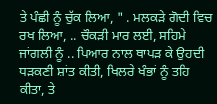ਤੇ ਪੰਛੀ ਨੂੰ ਚੁੱਕ ਲਿਆ, " . ਮਲਕੜੇ ਗੋਦੀ ਵਿਚ ਰਖ ਲਿਆ, .. ਚੌਕੜੀ ਮਾਰ ਲਈ, ਸਹਿਮੇ ਜਾਂਗਲੀ ਨੂੰ .. ਪਿਆਰ ਨਾਲ ਥਾਪੜ ਕੇ ਉਹਦੀ ਧੜਕਣੀ ਸ਼ਾਂਤ ਕੀਤੀ, ਖਿਲਰੇ ਖੰਭਾਂ ਨੂੰ ਤਹਿ ਕੀਤਾ, ਤੇ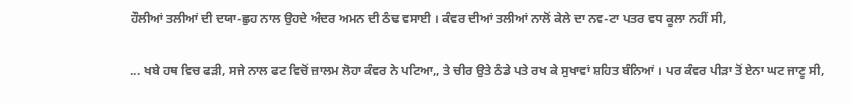ਹੌਲੀਆਂ ਤਲੀਆਂ ਦੀ ਦਯਾ-ਛੁਹ ਨਾਲ ਉਹਦੇ ਅੰਦਰ ਅਮਨ ਦੀ ਠੰਢ ਵਸਾਈ । ਕੰਵਰ ਦੀਆਂ ਤਲੀਆਂ ਨਾਲੋਂ ਕੇਲੇ ਦਾ ਨਵ-ਟਾ ਪਤਰ ਵਧ ਕੂਲਾ ਨਹੀਂ ਸੀ,

... ਖਬੇ ਹਥ ਵਿਚ ਫੜੀ, ਸਜੇ ਨਾਲ ਫਟ ਵਿਚੋਂ ਜ਼ਾਲਮ ਲੋਹਾ ਕੰਵਰ ਨੇ ਪਟਿਆ,, ਤੇ ਚੀਰ ਉਤੇ ਠੰਡੇ ਪਤੇ ਰਖ ਕੇ ਸੁਖਾਵਾਂ ਸ਼ਹਿਤ ਬੰਨਿਆਂ । ਪਰ ਕੰਵਰ ਪੀੜਾ ਤੋਂ ਏਨਾ ਘਟ ਜਾਣੂ ਸੀ,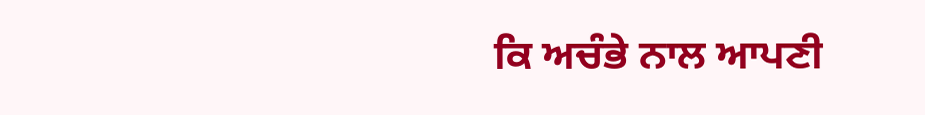ਕਿ ਅਚੰਭੇ ਨਾਲ ਆਪਣੀ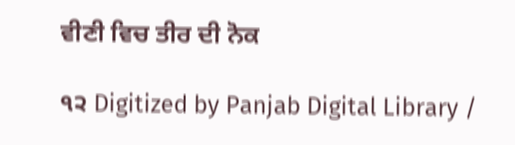ਵੀਣੀ ਵਿਚ ਤੀਰ ਦੀ ਨੋਕ

੧੨ Digitized by Panjab Digital Library /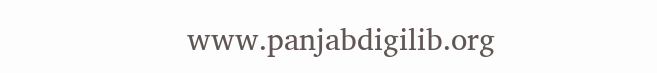www.panjabdigilib.org